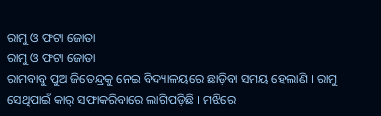ରାମୁ ଓ ଫଟା ଜୋତା
ରାମୁ ଓ ଫଟା ଜୋତା
ରାମବାବୁ ପୁଅ ଜିତେନ୍ଦ୍ରକୁ ନେଇ ବିଦ୍ୟାଳୟରେ ଛାଡ଼ିବା ସମୟ ହେଲାଣି । ରାମୁ ସେଥିପାଇଁ କାର୍ ସଫାକରିବାରେ ଲାଗିପଡ଼ିଛି । ମଝିରେ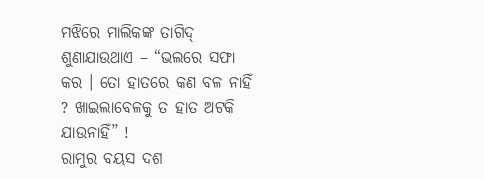ମଝିରେ ମାଲିକଙ୍କ ତାଗିଦ୍ ଶୁଣାଯାଉଥାଏ – “ଭଲରେ ସଫା କର । ତୋ ହାତରେ କଣ ବଳ ନାହିଁ ? ଖାଇଲାବେଳକୁ ତ ହାତ ଅଟକି ଯାଉନାହିଁ” !
ରାମୁର ବୟସ ଦଶ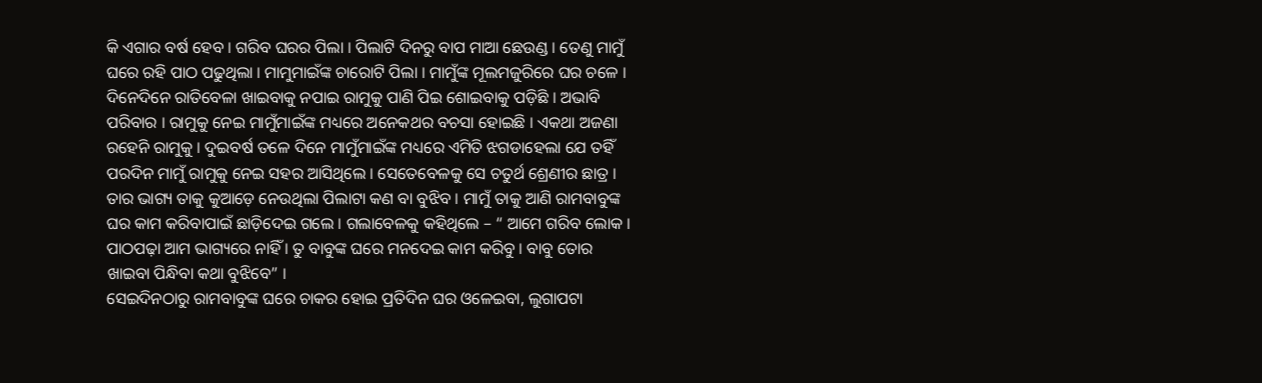କି ଏଗାର ବର୍ଷ ହେବ । ଗରିବ ଘରର ପିଲା । ପିଲାଟି ଦିନରୁ ବାପ ମାଆ ଛେଉଣ୍ଡ । ତେଣୁ ମାମୁଁ ଘରେ ରହି ପାଠ ପଢୁଥିଲା । ମାମୁମାଇଁଙ୍କ ଚାରୋଟି ପିଲା । ମାମୁଁଙ୍କ ମୂଲମଜୁରିରେ ଘର ଚଳେ । ଦିନେଦିନେ ରାତିବେଳା ଖାଇବାକୁ ନପାଇ ରାମୁକୁ ପାଣି ପିଇ ଶୋଇବାକୁ ପଡ଼ିଛି । ଅଭାବି ପରିବାର । ରାମୁକୁ ନେଇ ମାମୁଁମାଇଁଙ୍କ ମଧ୍ୟରେ ଅନେକଥର ବଚସା ହୋଇଛି । ଏକଥା ଅଜଣା ରହେନି ରାମୁକୁ । ଦୁଇବର୍ଷ ତଳେ ଦିନେ ମାମୁଁମାଇଁଙ୍କ ମଧ୍ୟରେ ଏମିତି ଝଗଡାହେଲା ଯେ ତହିଁ ପରଦିନ ମାମୁଁ ରାମୁକୁ ନେଇ ସହର ଆସିଥିଲେ । ସେତେବେଳକୁ ସେ ଚତୁର୍ଥ ଶ୍ରେଣୀର ଛାତ୍ର । ତାର ଭାଗ୍ୟ ତାକୁ କୁଆଡ଼େ ନେଉଥିଲା ପିଲାଟା କଣ ବା ବୁଝିବ । ମାମୁଁ ତାକୁ ଆଣି ରାମବାବୁଙ୍କ ଘର କାମ କରିବାପାଇଁ ଛାଡ଼ିଦେଇ ଗଲେ । ଗଲାବେଳକୁ କହିଥିଲେ – “ ଆମେ ଗରିବ ଲୋକ । ପାଠପଢ଼ା ଆମ ଭାଗ୍ୟରେ ନାହିଁ । ତୁ ବାବୁଙ୍କ ଘରେ ମନଦେଇ କାମ କରିବୁ । ବାବୁ ତୋର ଖାଇବା ପିନ୍ଧିବା କଥା ବୁଝିବେ” ।
ସେଇଦିନଠାରୁ ରାମବାବୁଙ୍କ ଘରେ ଚାକର ହୋଇ ପ୍ରତିଦିନ ଘର ଓଳେଇବା, ଲୁଗାପଟା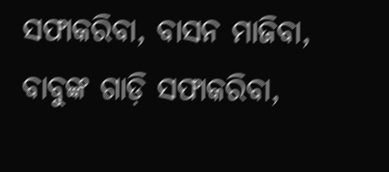ସଫାକରିବା, ବାସନ ମାଜିବା, ବାବୁଙ୍କ ଗାଡ଼ି ସଫାକରିବା,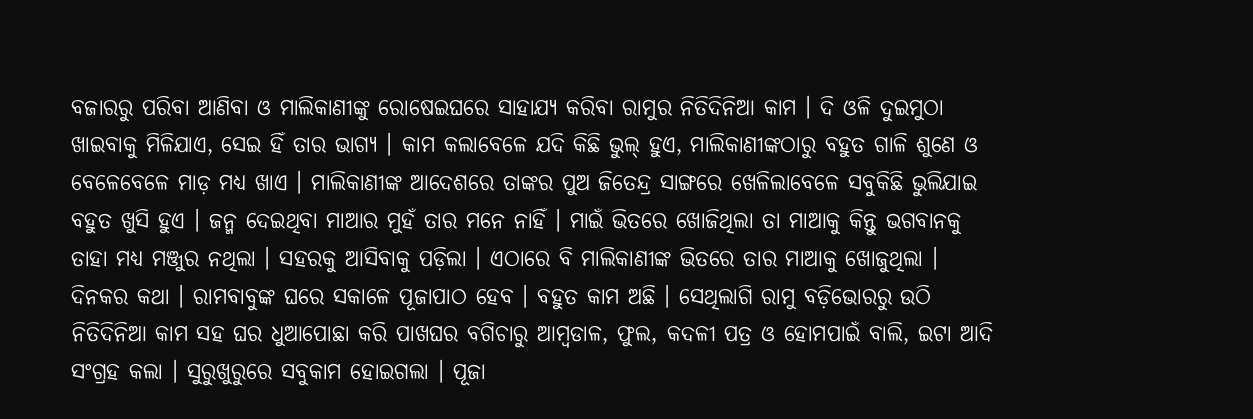ବଜାରରୁ ପରିବା ଆଣିବା ଓ ମାଲିକାଣୀଙ୍କୁ ରୋଷେଇଘରେ ସାହାଯ୍ୟ କରିବା ରାମୁର ନିତିଦିନିଆ କାମ । ଦି ଓଳି ଦୁଇମୁଠା ଖାଇବାକୁ ମିଳିଯାଏ, ସେଇ ହିଁ ତାର ଭାଗ୍ୟ । କାମ କଲାବେଳେ ଯଦି କିଛି ଭୁଲ୍ ହୁଏ, ମାଲିକାଣୀଙ୍କଠାରୁ ବହୁତ ଗାଳି ଶୁଣେ ଓ ବେଳେବେଳେ ମାଡ଼ ମଧ୍ୟ ଖାଏ । ମାଲିକାଣୀଙ୍କ ଆଦେଶରେ ତାଙ୍କର ପୁଅ ଜିତେନ୍ଦ୍ର ସାଙ୍ଗରେ ଖେଳିଲାବେଳେ ସବୁକିଛି ଭୁଲିଯାଇ ବହୁତ ଖୁସି ହୁଏ । ଜନ୍ମ ଦେଇଥିବା ମାଆର ମୁହଁ ତାର ମନେ ନାହିଁ । ମାଇଁ ଭିତରେ ଖୋଜିଥିଲା ତା ମାଆକୁ କିନ୍ତୁ ଭଗବାନକୁ ତାହା ମଧ୍ୟ ମଞ୍ଜୁର ନଥିଲା । ସହରକୁ ଆସିବାକୁ ପଡ଼ିଲା । ଏଠାରେ ବି ମାଲିକାଣୀଙ୍କ ଭିତରେ ତାର ମାଆକୁ ଖୋଜୁଥିଲା ।
ଦିନକର କଥା । ରାମବାବୁଙ୍କ ଘରେ ସକାଳେ ପୂଜାପାଠ ହେବ । ବହୁତ କାମ ଅଛି । ସେଥିଲାଗି ରାମୁ ବଡ଼ିଭୋରରୁ ଉଠି ନିତିଦିନିଆ କାମ ସହ ଘର ଧୁଆପୋଛା କରି ପାଖଘର ବଗିଚାରୁ ଆମ୍ବଡାଳ, ଫୁଲ, କଦଳୀ ପତ୍ର ଓ ହୋମପାଇଁ ବାଲି, ଇଟା ଆଦି ସଂଗ୍ରହ କଲା । ସୁରୁଖୁରୁରେ ସବୁକାମ ହୋଇଗଲା । ପୂଜା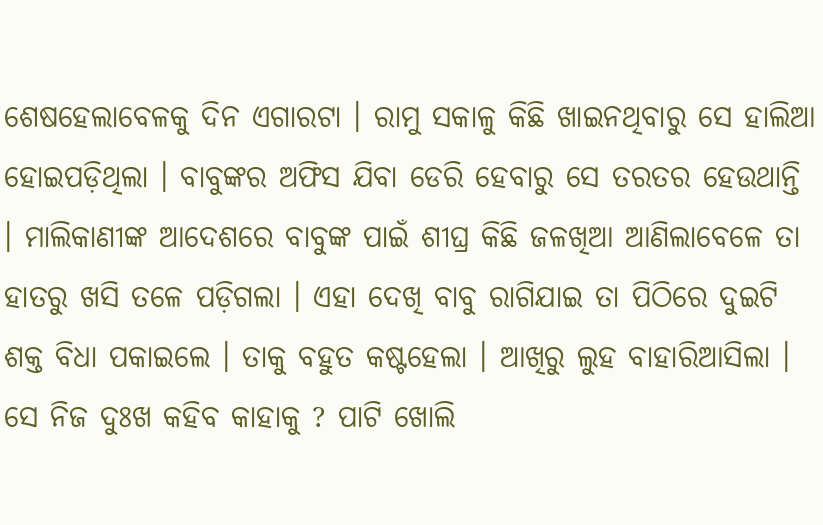ଶେଷହେଲାବେଳକୁ ଦିନ ଏଗାରଟା । ରାମୁ ସକାଳୁ କିଛି ଖାଇନଥିବାରୁ ସେ ହାଲିଆ ହୋଇପଡ଼ିଥିଲା । ବାବୁଙ୍କର ଅଫିସ ଯିବା ଡେରି ହେବାରୁ ସେ ତରତର ହେଉଥାନ୍ତି । ମାଲିକାଣୀଙ୍କ ଆଦେଶରେ ବାବୁଙ୍କ ପାଇଁ ଶୀଘ୍ର କିଛି ଜଳଖିଆ ଆଣିଲାବେଳେ ତା ହାତରୁ ଖସି ତଳେ ପଡ଼ିଗଲା । ଏହା ଦେଖି ବାବୁ ରାଗିଯାଇ ତା ପିଠିରେ ଦୁଇଟି ଶକ୍ତ ବିଧା ପକାଇଲେ । ତାକୁ ବହୁତ କଷ୍ଟହେଲା । ଆଖିରୁ ଲୁହ ବାହାରିଆସିଲା । ସେ ନିଜ ଦୁଃଖ କହିବ କାହାକୁ ? ପାଟି ଖୋଲି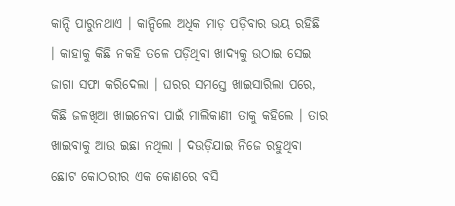କାନ୍ଦି ପାରୁନଥାଏ । କାନ୍ଦିଲେ ଅଧିକ ମାଡ଼ ପଡ଼ିବାର ଭୟ ରହିଛି । କାହାକୁ କିଛି ନକହି ତଳେ ପଡ଼ିଥିବା ଖାଦ୍ୟକୁ ଉଠାଇ ସେଇ ଜାଗା ସଫା କରିଦେଲା । ଘରର ସମସ୍ତେ ଖାଇସାରିଲା ପରେ, କିଛି ଜଳଖିଆ ଖାଇନେବା ପାଇଁ ମାଲିକାଣୀ ତାକୁ କହିଲେ । ତାର ଖାଇବାକୁ ଆଉ ଇଛା ନଥିଲା । ଦଉଡ଼ିଯାଇ ନିଜେ ରହୁଥିବା ଛୋଟ କୋଠରୀର ଏକ କୋଣରେ ବସି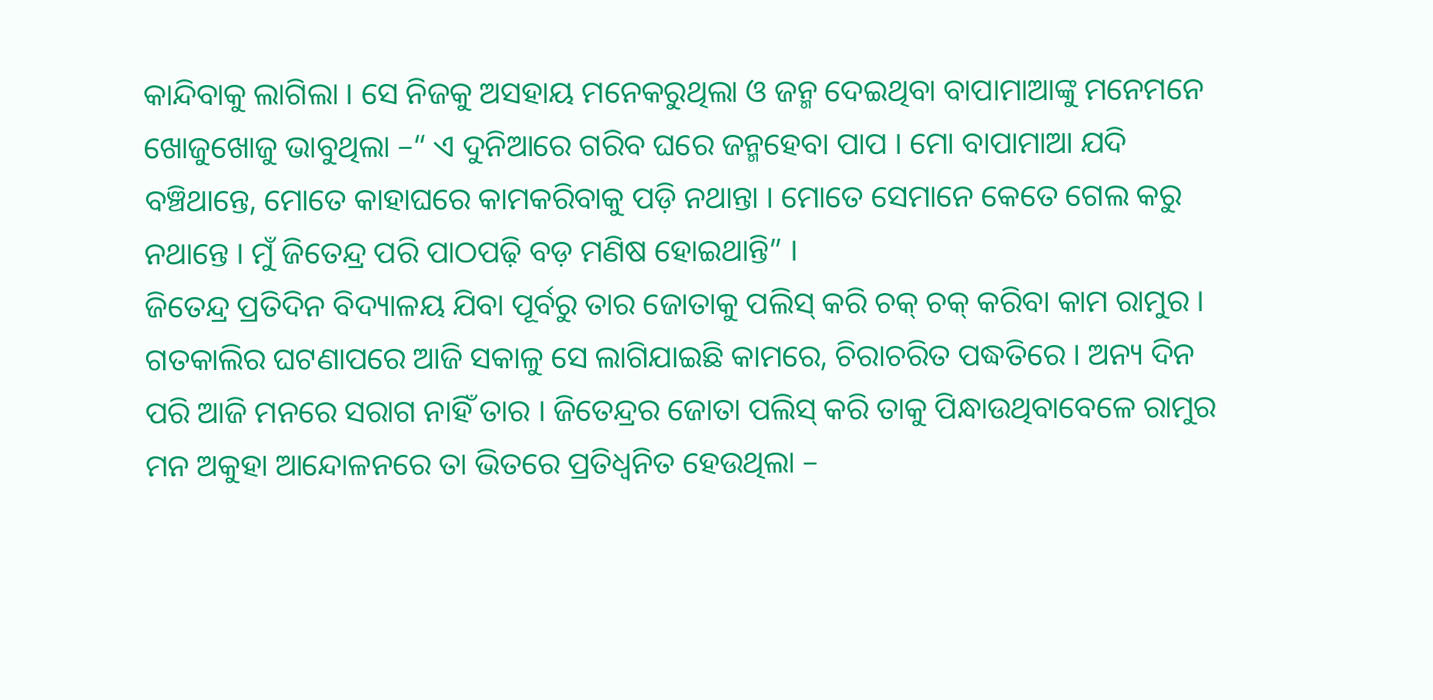କାନ୍ଦିବାକୁ ଲାଗିଲା । ସେ ନିଜକୁ ଅସହାୟ ମନେକରୁଥିଲା ଓ ଜନ୍ମ ଦେଇଥିବା ବାପାମାଆଙ୍କୁ ମନେମନେ ଖୋଜୁଖୋଜୁ ଭାବୁଥିଲା –“ ଏ ଦୁନିଆରେ ଗରିବ ଘରେ ଜନ୍ମହେବା ପାପ । ମୋ ବାପାମାଆ ଯଦି ବଞ୍ଚିଥାନ୍ତେ, ମୋତେ କାହାଘରେ କାମକରିବାକୁ ପଡ଼ି ନଥାନ୍ତା । ମୋତେ ସେମାନେ କେତେ ଗେଲ କରୁ ନଥାନ୍ତେ । ମୁଁ ଜିତେନ୍ଦ୍ର ପରି ପାଠପଢ଼ି ବଡ଼ ମଣିଷ ହୋଇଥାନ୍ତି” ।
ଜିତେନ୍ଦ୍ର ପ୍ରତିଦିନ ବିଦ୍ୟାଳୟ ଯିବା ପୂର୍ବରୁ ତାର ଜୋତାକୁ ପଲିସ୍ କରି ଚକ୍ ଚକ୍ କରିବା କାମ ରାମୁର । ଗତକାଲିର ଘଟଣାପରେ ଆଜି ସକାଳୁ ସେ ଲାଗିଯାଇଛି କାମରେ, ଚିରାଚରିତ ପଦ୍ଧତିରେ । ଅନ୍ୟ ଦିନ ପରି ଆଜି ମନରେ ସରାଗ ନାହିଁ ତାର । ଜିତେନ୍ଦ୍ରର ଜୋତା ପଲିସ୍ କରି ତାକୁ ପିନ୍ଧାଉଥିବାବେଳେ ରାମୁର ମନ ଅକୁହା ଆନ୍ଦୋଳନରେ ତା ଭିତରେ ପ୍ରତିଧ୍ବନିତ ହେଉଥିଲା –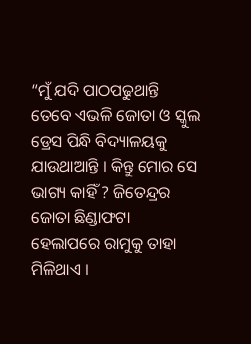“ମୁଁ ଯଦି ପାଠପଢୁଥାନ୍ତି ତେବେ ଏଭଳି ଜୋତା ଓ ସ୍କୁଲ ଡ୍ରେସ ପିନ୍ଧି ବିଦ୍ୟାଳୟକୁ ଯାଉଥାଆନ୍ତି । କିନ୍ତୁ ମୋର ସେ ଭାଗ୍ୟ କାହିଁ ? ଜିତେନ୍ଦ୍ରର ଜୋତା ଛିଣ୍ଡାଫଟା ହେଲାପରେ ରାମୁକୁ ତାହା ମିଳିଥାଏ ।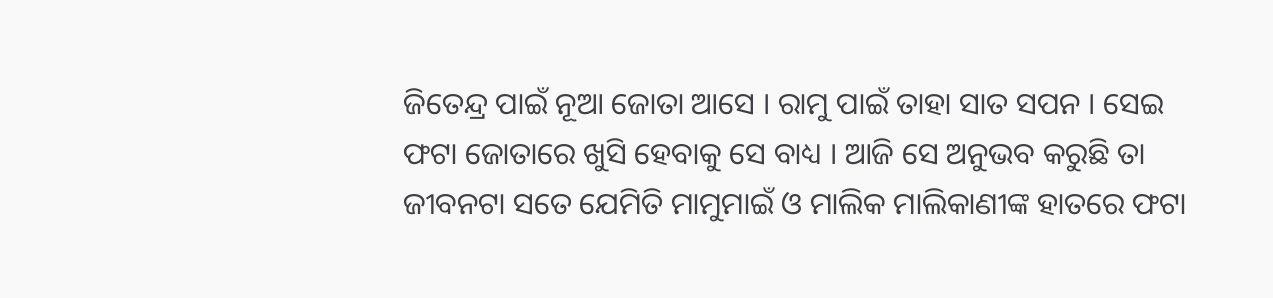ଜିତେନ୍ଦ୍ର ପାଇଁ ନୂଆ ଜୋତା ଆସେ । ରାମୁ ପାଇଁ ତାହା ସାତ ସପନ । ସେଇ ଫଟା ଜୋତାରେ ଖୁସି ହେବାକୁ ସେ ବାଧ୍ୟ । ଆଜି ସେ ଅନୁଭବ କରୁଛି ତା ଜୀବନଟା ସତେ ଯେମିତି ମାମୁମାଇଁ ଓ ମାଲିକ ମାଲିକାଣୀଙ୍କ ହାତରେ ଫଟା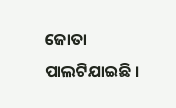ଜୋତା ପାଲଟିଯାଇଛି ।